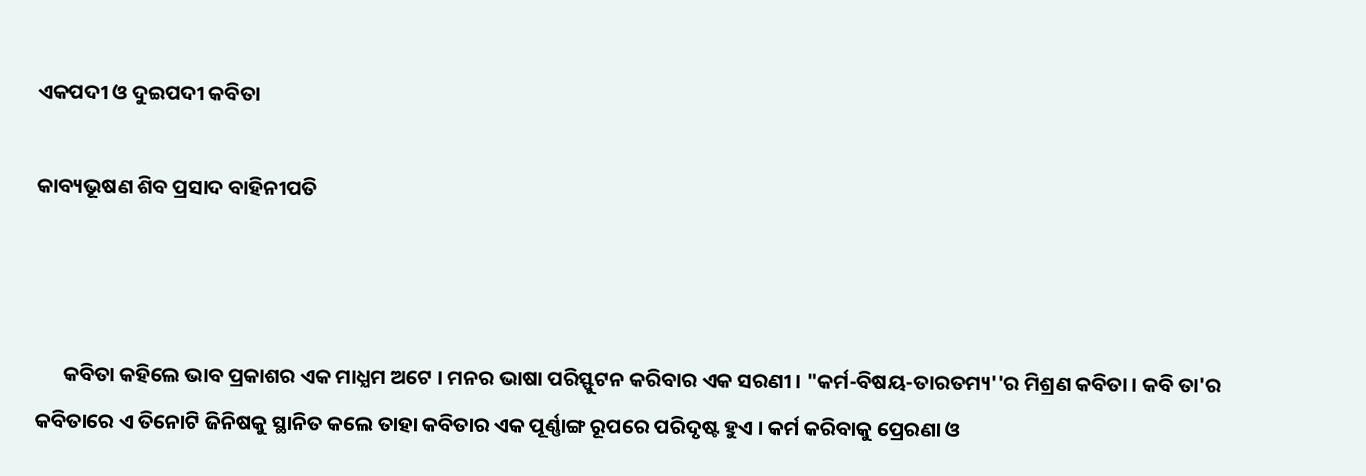ଏକପଦୀ ଓ ଦୁଇପଦୀ କବିତା

କାବ୍ୟଭୂଷଣ ଶିବ ପ୍ରସାଦ ବାହିନୀପତି



      କବିତା କହିଲେ ଭାବ ପ୍ରକାଶର ଏକ ମାଧ୍ଯମ ଅଟେ । ମନର ଭାଷା ପରିସ୍ଫୁଟନ କରିବାର ଏକ ସରଣୀ । "କର୍ମ-ବିଷୟ-ତାରତମ୍ୟ''ର ମିଶ୍ରଣ କବିତା । କବି ତା'ର କବିତାରେ ଏ ତିନୋଟି ଜିନିଷକୁ ସ୍ଥାନିତ କଲେ ତାହା କବିତାର ଏକ ପୂର୍ଣ୍ଣାଙ୍ଗ ରୂପରେ ପରିଦୃଷ୍ଟ ହୁଏ । କର୍ମ କରିବାକୁ ପ୍ରେରଣା ଓ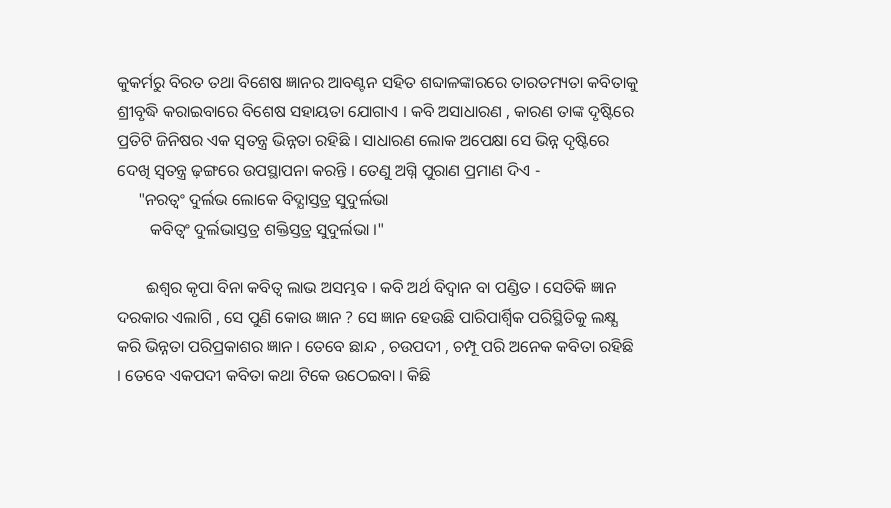କୁକର୍ମରୁ ବିରତ ତଥା ବିଶେଷ ଜ୍ଞାନର ଆବଣ୍ଟନ ସହିତ ଶବ୍ଦାଳଙ୍କାରରେ ତାରତମ୍ୟତା କବିତାକୁ ଶ୍ରୀବୃଦ୍ଧି କରାଇବାରେ ବିଶେଷ ସହାୟତା ଯୋଗାଏ । କବି ଅସାଧାରଣ , କାରଣ ତାଙ୍କ ଦୃଷ୍ଟିରେ ପ୍ରତିଟି ଜିନିଷର ଏକ ସ୍ବତନ୍ତ୍ର ଭିନ୍ନତା ରହିଛି । ସାଧାରଣ ଲୋକ ଅପେକ୍ଷା ସେ ଭିନ୍ନ ଦୃଷ୍ଟିରେ ଦେଖି ସ୍ବତନ୍ତ୍ର ଢ଼ଙ୍ଗରେ ଉପସ୍ଥାପନା କରନ୍ତି । ତେଣୁ ଅଗ୍ନି ପୁରାଣ ପ୍ରମାଣ ଦିଏ -
     "ନରତ୍ବଂ ଦୁର୍ଲଭ ଲୋକେ ବିଦ୍ଯାସ୍ତତ୍ର ସୁଦୁର୍ଲଭା
        କବିତ୍ୱଂ ଦୁର୍ଲଭାସ୍ତତ୍ର ଶକ୍ତିସ୍ତତ୍ର ସୁଦୁର୍ଲଭା ।"

       ଈଶ୍ବର କୃପା ବିନା କବିତ୍ୱ ଲାଭ ଅସମ୍ଭବ । କବି ଅର୍ଥ ବିଦ୍ବାନ ବା ପଣ୍ଡିତ । ସେତିକି ଜ୍ଞାନ ଦରକାର ଏଲାଗି , ସେ ପୁଣି କୋଉ ଜ୍ଞାନ ? ସେ ଜ୍ଞାନ ହେଉଛି ପାରିପାର୍ଶ୍ୱିକ ପରିସ୍ଥିତିକୁ ଲକ୍ଷ୍ଯ କରି ଭିନ୍ନତା ପରିପ୍ରକାଶର ଜ୍ଞାନ । ତେବେ ଛାନ୍ଦ , ଚଉପଦୀ , ଚମ୍ପୂ ପରି ଅନେକ କବିତା ରହିଛି । ତେବେ ଏକପଦୀ କବିତା କଥା ଟିକେ ଉଠେଇବା । କିଛି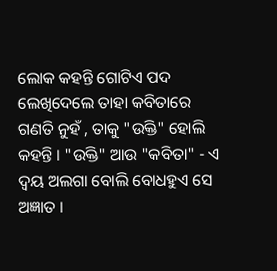ଲୋକ କହନ୍ତି ଗୋଟିଏ ପଦ ଲେଖିଦେଲେ ତାହା କବିତାରେ ଗଣତି ନୁହଁ , ତାକୁ "ଉକ୍ତି" ହୋଲି କହନ୍ତି । "ଉକ୍ତି" ଆଉ "କବିତା" - ଏ ଦ୍ବୟ ଅଲଗା ବୋଲି ବୋଧହୁଏ ସେ ଅଜ୍ଞାତ ।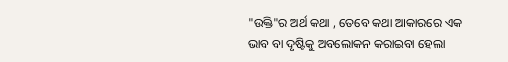"ଉକ୍ତି"ର ଅର୍ଥ କଥା , ତେବେ କଥା ଆକାରରେ ଏକ ଭାବ ବା ଦୃଷ୍ଟିକୁ ଅବଲୋକନ କରାଇବା ହେଲା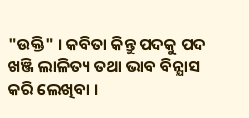"ଉକ୍ତି" । କବିତା କିନ୍ତୁ ପଦକୁ ପଦ ଖଞ୍ଜି ଲାଳିତ୍ୟ ତଥା ଭାବ ବିନ୍ଯାସ କରି ଲେଖିବା ।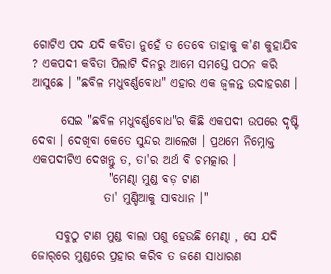ଗୋଟିଏ ପଦ ଯଦି କବିତା ନୁହେଁ ତ ତେବେ ତାହାକୁ କ'ଣ କୁହାଯିବ ? ଏକପଦୀ କବିତା ପିଲାଟି ଦିନରୁ ଆମେ ସମସ୍ତେ ପଠନ କରି ଆସୁଛେ । "ଛବିଳ ମଧୁବର୍ଣ୍ଣବୋଧ" ଏହାର ଏକ ଜ୍ବଳନ୍ତ ଉଦାହରଣ ।

      ସେଇ "ଛବିଳ ମଧୁବର୍ଣ୍ଣବୋଧ"ର କିଛି ଏକପଦୀ ଉପରେ ଦୃଷ୍ଟି ଦେବା । ଦେଖିବା କେତେ ସୁନ୍ଦର ଆଲେଖ । ପ୍ରଥମେ ନିମ୍ନୋକ୍ତ ଏକପଦୀଟିଏ ଦେଖନ୍ତୁ ତ, ତା'ର ଅର୍ଥ ବି ଚମତ୍କାର ।
                "ମେଣ୍ଢା ମୁଣ୍ଡ ବଡ଼ ଟାଣ
               ତା' ମୁଣ୍ଡିଆକୁ ସାବଧାନ ।"

     ସବୁଠୁ ଟାଣ ମୁଣ୍ଡ ବାଲା ପଶୁ ହେଉଛି ମେଣ୍ଢା , ସେ ଯଦି ଜୋର୍‌ରେ ମୁଣ୍ଡରେ ପ୍ରହାର କରିବ ତ ଜଣେ ସାଧାରଣ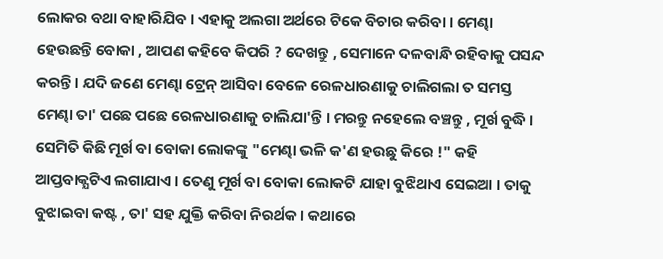ଲୋକର ବଥା ବାହାରିଯିବ । ଏହାକୁ ଅଲଗା ଅର୍ଥରେ ଟିକେ ବିଚାର କରିବା । ମେଣ୍ଢା ହେଉଛନ୍ତି ବୋକା , ଆପଣ କହିବେ କିପରି ? ଦେଖନ୍ତୁ , ସେମାନେ ଦଳବାନ୍ଧି ରହିବାକୁ ପସନ୍ଦ କରନ୍ତି । ଯଦି ଜଣେ ମେଣ୍ଢା ଟ୍ରେନ୍‌ ଆସିବା ବେଳେ ରେଳଧାରଣାକୁ ଚାଲିଗଲା ତ ସମସ୍ତ ମେଣ୍ଢା ତା' ପଛେ ପଛେ ରେଳଧାରଣାକୁ ଚାଲିଯା'ନ୍ତି । ମରନ୍ତୁ ନହେଲେ ବଞ୍ଚନ୍ତୁ , ମୂର୍ଖ ବୁଦ୍ଧି । ସେମିତି କିଛି ମୂର୍ଖ ବା ବୋକା ଲୋକଙ୍କୁ "ମେଣ୍ଢା ଭଳି କ'ଣ ହଉଛୁ କିରେ !" କହି ଆପ୍ତବାକ୍ଯଟିଏ ଲଗାଯାଏ । ତେଣୁ ମୂର୍ଖ ବା ବୋକା ଲୋକଟି ଯାହା ବୁଝିଥାଏ ସେଇଆ । ତାକୁ ବୁଝାଇବା କଷ୍ଟ , ତା' ସହ ଯୁକ୍ତି କରିବା ନିରର୍ଥକ । କଥାରେ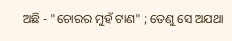ଅଛି - "ଚୋରର ମୁହଁ ଟାଣ" ; ତେଣୁ ସେ ଅଯଥା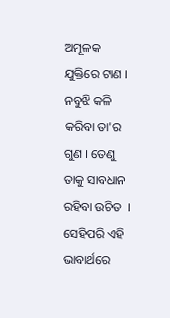ଅମୂଳକ ଯୁକ୍ତିରେ ଟାଣ । ନବୁଝି କଳି କରିବା ତା'ର ଗୁଣ । ତେଣୁ ତାକୁ ସାବଧାନ  ରହିବା ଉଚିତ  । ସେହିପରି ଏହି ଭାବାର୍ଥରେ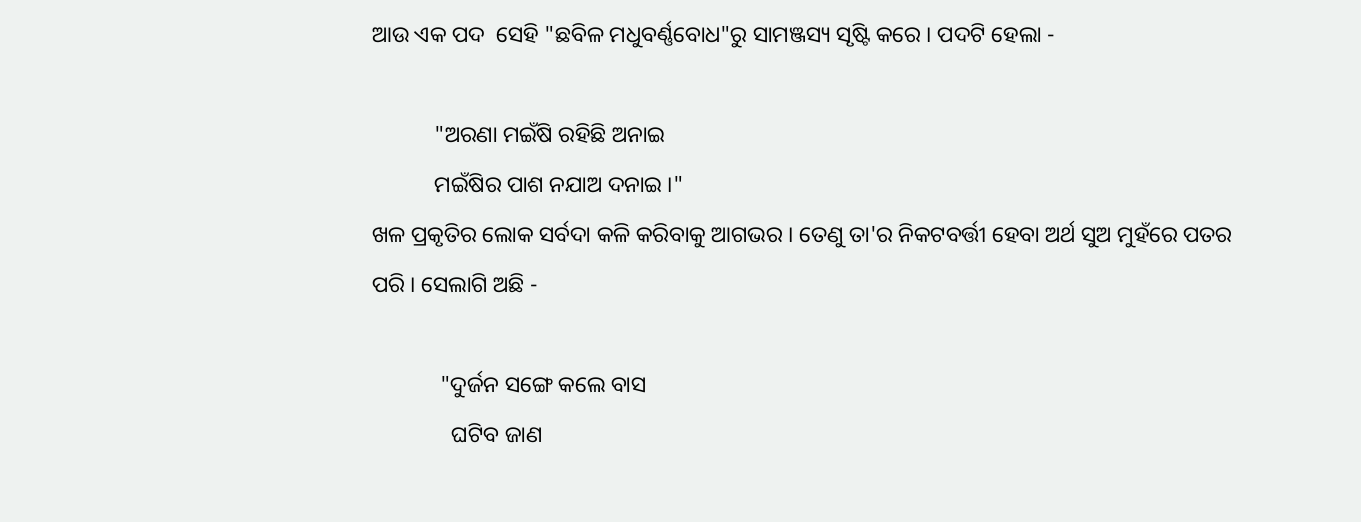ଆଉ ଏକ ପଦ  ସେହି "ଛବିଳ ମଧୁବର୍ଣ୍ଣବୋଧ"ରୁ ସାମଞ୍ଜସ୍ୟ ସୃଷ୍ଟି କରେ । ପଦଟି ହେଲା -

           "ଅରଣା ମଇଁଷି ରହିଛି ଅନାଇ
           ମଇଁଷିର ପାଶ ନଯାଅ ଦନାଇ ।"
ଖଳ ପ୍ରକୃତିର ଲୋକ ସର୍ବଦା କଳି କରିବାକୁ ଆଗଭର । ତେଣୁ ତା'ର ନିକଟବର୍ତ୍ତୀ ହେବା ଅର୍ଥ ସୁଅ ମୁହଁରେ ପତର ପରି । ସେଲାଗି ଅଛି -

            "ଦୁର୍ଜନ ସଙ୍ଗେ କଲେ ବାସ
              ଘଟିବ ଜାଣ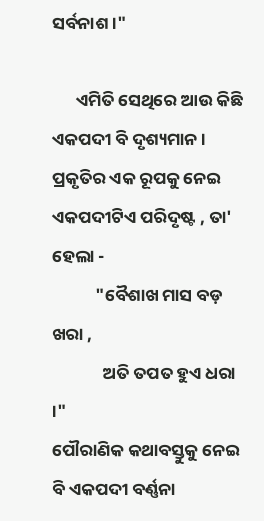ସର୍ବନାଶ ।"

      ଏମିତି ସେଥିରେ ଆଉ କିଛି ଏକପଦୀ ବି ଦୃଶ୍ୟମାନ । ପ୍ରକୃତିର ଏକ ରୂପକୁ ନେଇ ଏକପଦୀଟିଏ ପରିଦୃଷ୍ଟ , ତା' ହେଲା -
           "ବୈଶାଖ ମାସ ବଡ଼ ଖରା ,
             ଅତି ତପତ ହୁଏ ଧରା ।"
ପୌରାଣିକ କଥାବସ୍ତୁକୁ ନେଇ ବି ଏକପଦୀ ବର୍ଣ୍ଣନା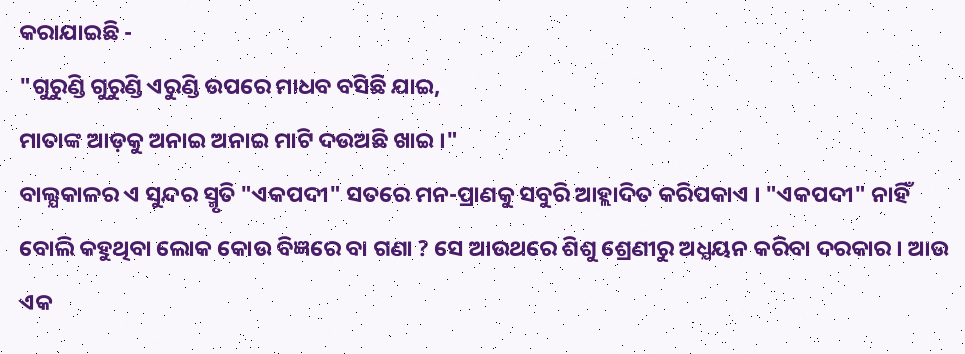କରାଯାଇଛି -
"ଗୁରୁଣ୍ଡି ଗୁରୁଣ୍ଡି ଏରୁଣ୍ଡି ଉପରେ ମାଧବ ବସିଛି ଯାଇ,
ମାତାଙ୍କ ଆଡ଼କୁ ଅନାଇ ଅନାଇ ମାଟି ଦଉଅଛି ଖାଇ ।"
ବାଲ୍ଯକାଳର ଏ ସୁନ୍ଦର ସ୍ମୃତି "ଏକପଦୀ" ସତରେ ମନ-ପ୍ରାଣକୁ ସବୁରି ଆହ୍ଲାଦିତ କରିପକାଏ । "ଏକପଦୀ" ନାହିଁ ବୋଲି କହୁଥିବା ଲୋକ କୋଉ ବିଜ୍ଞରେ ବା ଗଣା ? ସେ ଆଉଥରେ ଶିଶୁ ଶ୍ରେଣୀରୁ ଅଧ୍ଯୟନ କରିବା ଦରକାର । ଆଉ ଏକ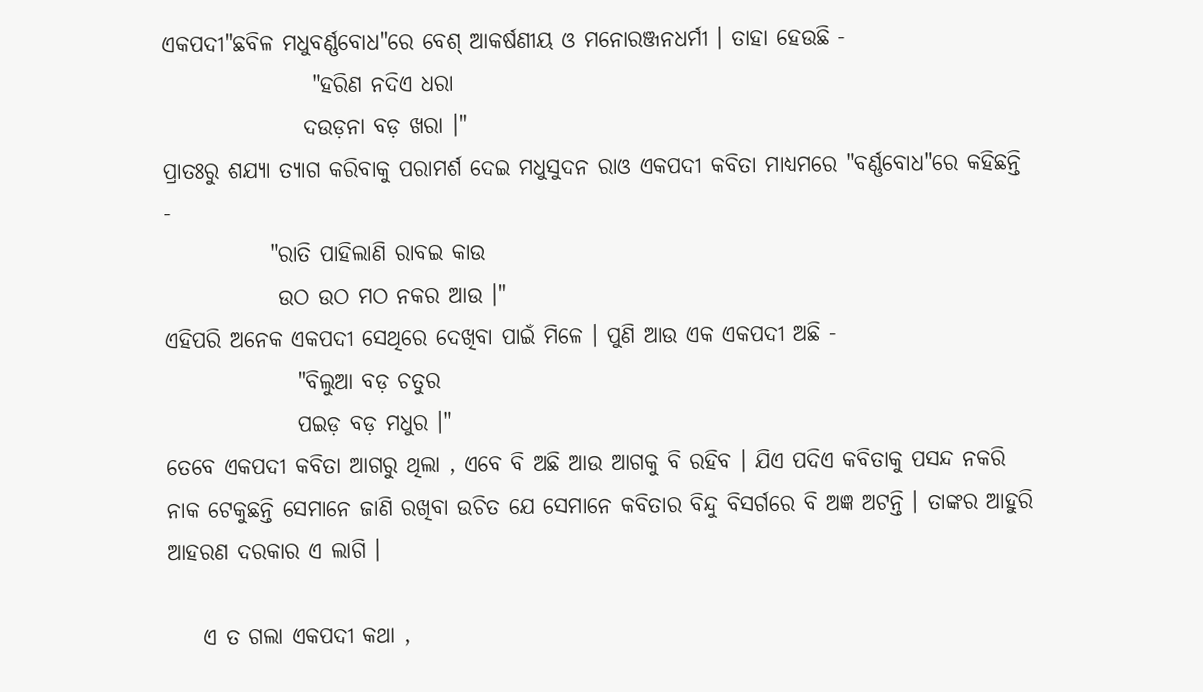ଏକପଦୀ"ଛବିଳ ମଧୁବର୍ଣ୍ଣବୋଧ"ରେ ବେଶ୍‌ ଆକର୍ଷଣୀୟ ଓ ମନୋରଞ୍ଜନଧର୍ମୀ । ତାହା ହେଉଛି -
                 "ହରିଣ ନଦିଏ ଧରା
                ଦଉଡ଼ନା ବଡ଼ ଖରା ।"
ପ୍ରାତଃରୁ ଶଯ୍ଯା ତ୍ଯାଗ କରିବାକୁ ପରାମର୍ଶ ଦେଇ ମଧୁସୁଦନ ରାଓ ଏକପଦୀ କବିତା ମାଧ୍ଯମରେ "ବର୍ଣ୍ଣବୋଧ"ରେ କହିଛନ୍ତି -
            "ରାତି ପାହିଲାଣି ରାବଇ କାଉ
             ଉଠ ଉଠ ମଠ ନକର ଆଉ ।"
ଏହିପରି ଅନେକ ଏକପଦୀ ସେଥିରେ ଦେଖିବା ପାଇଁ ମିଳେ । ପୁଣି ଆଉ ଏକ ଏକପଦୀ ଅଛି -
               "ବିଲୁଆ ବଡ଼ ଚତୁର
               ପଇଡ଼ ବଡ଼ ମଧୁର ।"
ତେବେ ଏକପଦୀ କବିତା ଆଗରୁ ଥିଲା , ଏବେ ବି ଅଛି ଆଉ ଆଗକୁ ବି ରହିବ । ଯିଏ ପଦିଏ କବିତାକୁ ପସନ୍ଦ ନକରି ନାକ ଟେକୁଛନ୍ତି ସେମାନେ ଜାଣି ରଖିବା ଉଚିତ ଯେ ସେମାନେ କବିତାର ବିନ୍ଦୁ ବିସର୍ଗରେ ବି ଅଜ୍ଞ ଅଟନ୍ତି । ତାଙ୍କର ଆହୁରି ଆହରଣ ଦରକାର ଏ ଲାଗି ।

    ଏ ତ ଗଲା ଏକପଦୀ କଥା ,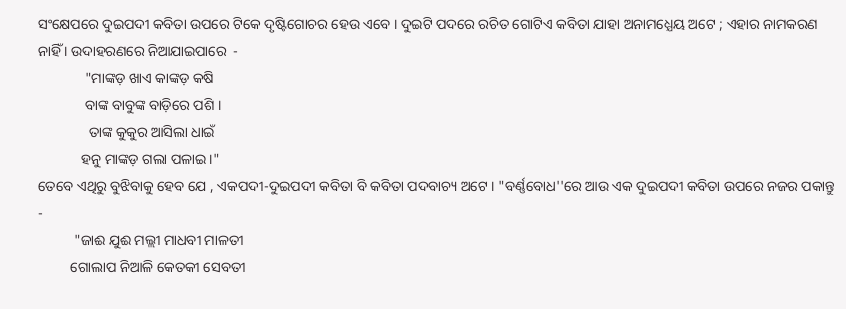ସଂକ୍ଷେପରେ ଦୁଇପଦୀ କବିତା ଉପରେ ଟିକେ ଦୃଷ୍ଟିଗୋଚର ହେଉ ଏବେ । ଦୁଇଟି ପଦରେ ରଚିତ ଗୋଟିଏ କବିତା ଯାହା ଅନାମଧ୍ଯେୟ ଅଟେ ; ଏହାର ନାମକରଣ ନାହିଁ । ଉଦାହରଣରେ ନିଆଯାଇପାରେ  -
             "ମାଙ୍କଡ଼ ଖାଏ କାଙ୍କଡ଼ କଷି
             ବାଙ୍କ ବାବୁଙ୍କ ବାଡ଼ିରେ ପଶି ।
              ତାଙ୍କ କୁକୁର ଆସିଲା ଧାଇଁ
            ହନୁ ମାଙ୍କଡ଼ ଗଲା ପଳାଇ ।"
ତେବେ ଏଥିରୁ ବୁଝିବାକୁ ହେବ ଯେ , ଏକପଦୀ-ଦୁଇପଦୀ କବିତା ବି କବିତା ପଦବାଚ୍ୟ ଅଟେ । "ବର୍ଣ୍ଣବୋଧ''ରେ ଆଉ ଏକ ଦୁଇପଦୀ କବିତା ଉପରେ ନଜର ପକାନ୍ତୁ -
          "ଜାଈ ଯୁଈ ମଲ୍ଲୀ ମାଧବୀ ମାଳତୀ
         ଗୋଲାପ ନିଆଳି କେତକୀ ସେବତୀ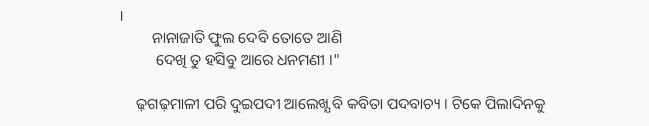।
         ନାନାଜାତି ଫୁଲ ଦେବି ତୋତେ ଆଣି
          ଦେଖି ତୁ ହସିବୁ ଆରେ ଧନମଣୀ ।"

     ଢ଼ଗଢ଼ମାଳୀ ପରି ଦୁଇପଦୀ ଆଲେଖ୍ଯ ବି କବିତା ପଦବାଚ୍ୟ । ଟିକେ ପିଲାଦିନକୁ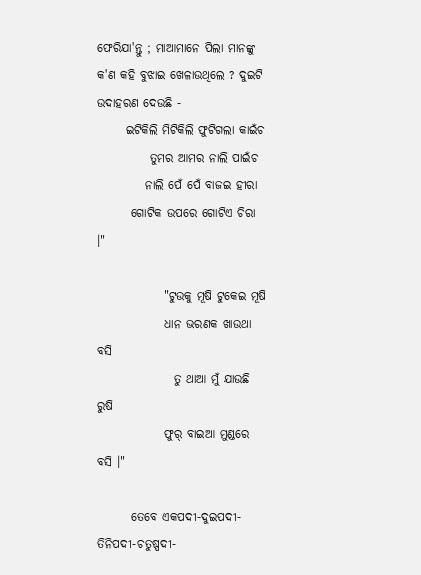ଫେରିଯା'ନ୍ତୁ ; ମାଆମାନେ ପିଲା ମାନଙ୍କୁ କ'ଣ କହି ବୁଝାଇ ଖେଳାଉଥିଲେ ? ଦୁଇଟି ଉଦାହରଣ ଦେଉଛି -
      ଇଟିକିଲି ମିଟିକିଲି ଫୁଟିଗଲା କାଇଁଚ
           ତୁମର ଆମର ନାଲି ପାଇଁଚ
          ନାଲି ପେଁ ପେଁ ବାଜଇ ହୀରା
       ଗୋଟିକ ଉପରେ ଗୋଟିଏ ଚିରା ।"

              "ଟୁଉକୁ ମୂଷି ଟୁକେଇ ମୂଷି
              ଧାନ ଭରଣକ ଖାଉଥା ବସି
                ତୁ ଥାଆ ମୁଁ ଯାଉଛି ରୁଷି
              ଫୁର୍‌ ବାଇଆ ମୁଣ୍ଡରେ ବସି ।"

       ତେବେ ଏକପଦୀ-ଦୁଇପଦୀ-ତିନିପଦୀ-ଚତୁଷ୍ପଦୀ-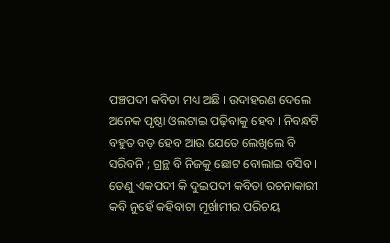ପଞ୍ଚପଦୀ କବିତା ମଧ୍ୟ ଅଛି । ଉଦାହରଣ ଦେଲେ ଅନେକ ପୃଷ୍ଠା ଓଲଟାଇ ପଢ଼ିବାକୁ ହେବ । ନିବନ୍ଧଟି ବହୁତ ବଡ଼ ହେବ ଆଉ ଯେତେ ଲେଖିଲେ ବି ସରିବନି ; ଗ୍ରନ୍ଥ ବି ନିଜକୁ ଛୋଟ ବୋଲାଇ ବସିବ । ତେଣୁ ଏକପଦୀ କି ଦୁଇପଦୀ କବିତା ରଚନାକାରୀ କବି ନୁହେଁ କହିବାଟା ମୂର୍ଖାମୀର ପରିଚୟ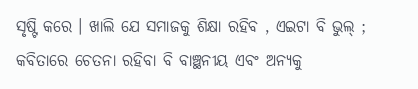ସୃଷ୍ଟି କରେ । ଖାଲି ଯେ ସମାଜକୁ ଶିକ୍ଷା ରହିବ , ଏଇଟା ବି ଭୁଲ୍‌ ; କବିତାରେ ଚେତନା ରହିବା ବି ବାଞ୍ଛନୀୟ ଏବଂ ଅନ୍ଯକୁ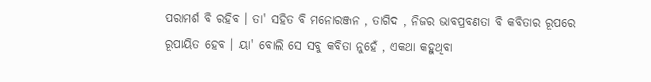ପରାମର୍ଶ ବି ରହିବ । ତା' ସହିତ ବି ମନୋରଞ୍ଜନ , ତାଗିଦ , ନିଜର ଭାବପ୍ରବଣତା ବି କବିତାର ରୂପରେ ରୂପାୟିତ ହେବ । ୟା' ବୋଲି ସେ ସବୁ କବିତା ନୁହେଁ , ଏକଥା କହୁଥିବା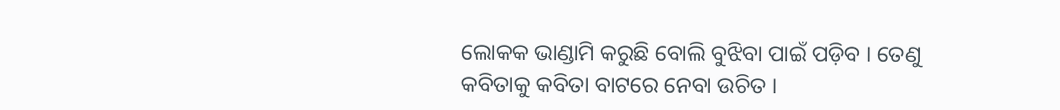ଲୋକକ ଭାଣ୍ଡାମି କରୁଛି ବୋଲି ବୁଝିବା ପାଇଁ ପଡ଼ିବ । ତେଣୁ କବିତାକୁ କବିତା ବାଟରେ ନେବା ଉଚିତ ।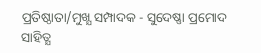ପ୍ରତିଷ୍ଠାତା/ମୁଖ୍ଯ ସମ୍ପାଦକ - ସୁଦେଷ୍ଣା ପ୍ରମୋଦ ସାହିତ୍ଯ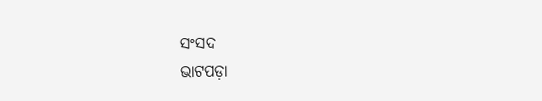ସଂସଦ
ଭାଟପଡ଼ା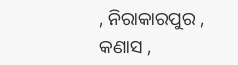, ନିରାକାରପୁର , କଣାସ ,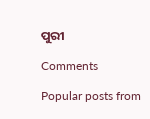ପୁରୀ

Comments

Popular posts from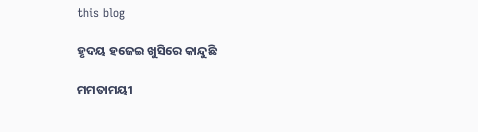this blog

ହୃଦୟ ହଜେଇ ଖୁସିରେ କାନ୍ଦୁଛି

ମମତାମୟୀ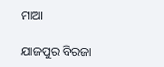ମାଆ

ଯାଜପୁର ବିରଜା